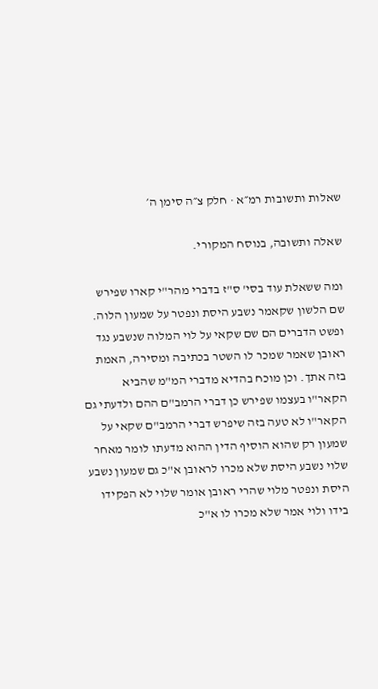שאלות ותשובות רמ״א · חלק צ״ה סימן ה׳

שאלה ותשובה, בנוסח המקורי.

ומה ששאלת עוד בסי' ס"ז בדברי מהר"י קארו שפירש שם הלשון שקאמר נשבע היסת ונפטר על שמעון הלוה. ופשט הדברים הם שם שקאי על לוי המלוה שנשבע נגד ראובן שאמר שמכר לו השטר בכתיבה ומסירה, האמת בזה אתך. וכן מוכח בהדיא מדברי המ"מ שהביא הקאר"ו בעצמו שפירש כן דברי הרמב"ם ההם ולדעתי גם הקאר"ו לא טעה בזה שיפרש דברי הרמב"ם שקאי על שמעון רק שהוא הוסיף הדין ההוא מדעתו לומר מאחר שלוי נשבע היסת שלא מכרו לראובן א"כ גם שמעון נשבע היסת ונפטר מלוי שהרי ראובן אומר שלוי לא הפקידו בידו ולוי אמר שלא מכרו לו א"כ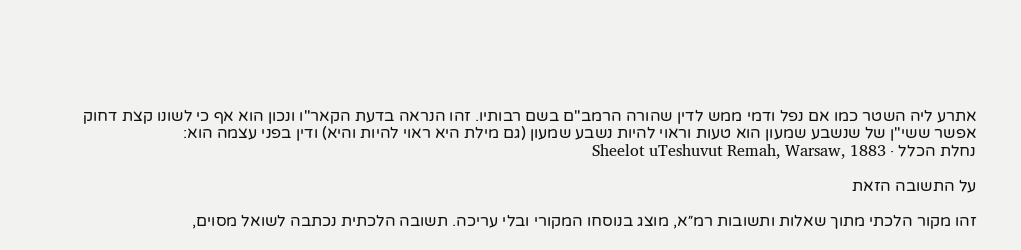אתרע ליה השטר כמו אם נפל ודמי ממש לדין שהורה הרמב"ם בשם רבותיו. זהו הנראה בדעת הקאר"ו ונכון הוא אף כי לשונו קצת דחוק אפשר ששי"ן של שנשבע שמעון הוא טעות וראוי להיות נשבע שמעון (גם מילת היא ראוי להיות והיא) ודין בפני עצמה הוא:
נחלת הכלל · Sheelot uTeshuvut Remah, Warsaw, 1883

על התשובה הזאת

זהו מקור הלכתי מתוך שאלות ותשובות רמ״א, מוצג בנוסחו המקורי ובלי עריכה. תשובה הלכתית נכתבה לשואל מסוים,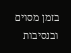בזמן מסוים ובנסיבות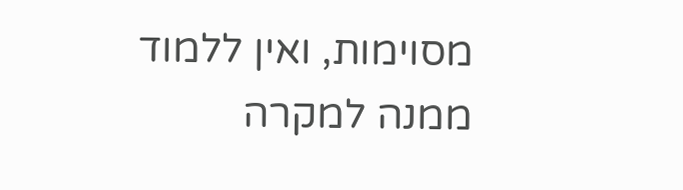מסוימות, ואין ללמוד ממנה למקרה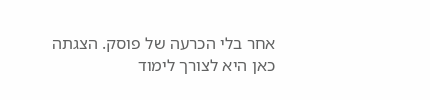אחר בלי הכרעה של פוסק. הצגתה כאן היא לצורך לימוד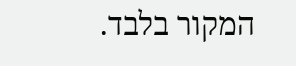המקור בלבד.